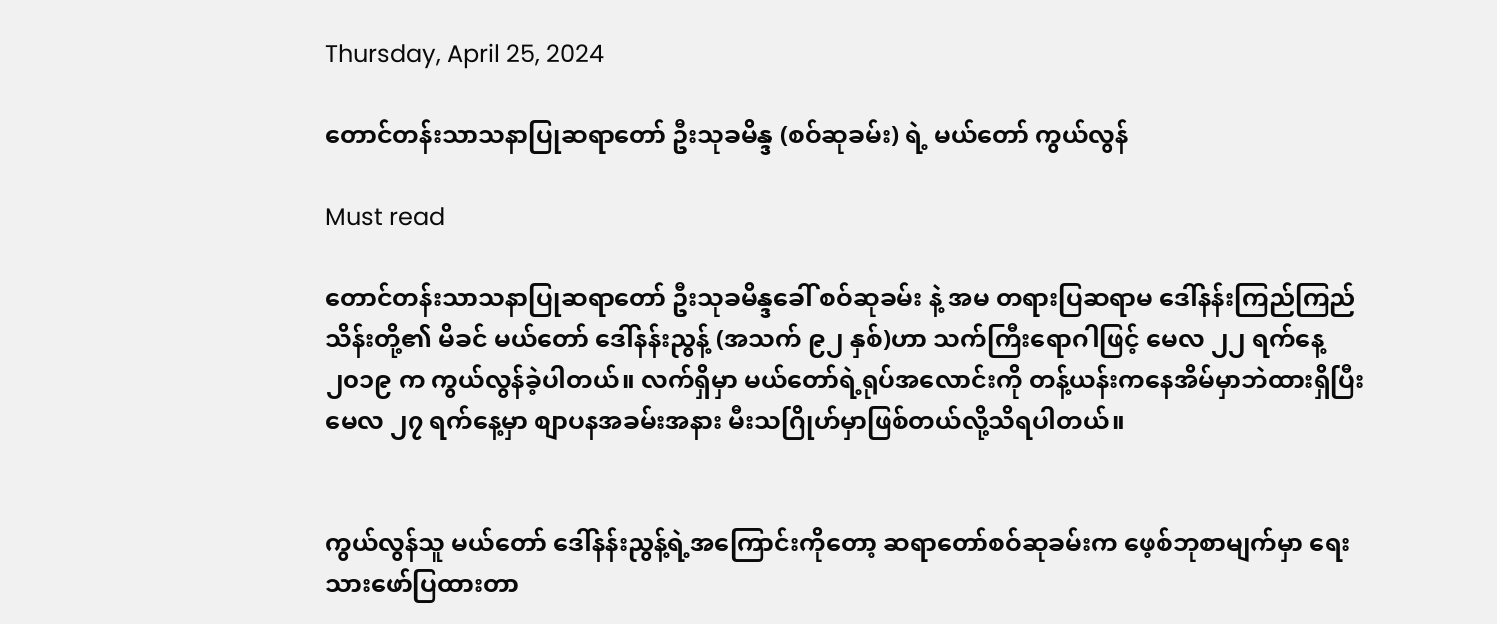Thursday, April 25, 2024

တောင်တန်းသာသနာပြုဆရာတော် ဦးသုခမိန္ဒ (စဝ်ဆုခမ်း) ရဲ့ မယ်တော် ကွယ်လွန်

Must read

တောင်တန်းသာသနာပြုဆရာတော် ဦးသုခမိန္ဒခေါ် စဝ်ဆုခမ်း နဲ့ အမ တရားပြဆရာမ ဒေါ်နန်းကြည်ကြည်သိန်းတို့၏ မိခင် မယ်တော် ဒေါ်နန်းညွန့် (အသက် ၉၂ နှစ်)ဟာ သက်ကြီးရောဂါဖြင့် မေလ ၂၂ ရက်နေ့  ၂၀၁၉ က ကွယ်လွန်ခဲ့ပါတယ်။ လက်ရှိမှာ မယ်တော်ရဲ့ရုပ်အလောင်းကို တန့်ယန်းကနေအိမ်မှာဘဲထားရှိပြီး မေလ ၂၇ ရက်နေ့မှာ စျာပနအခမ်းအနား မီးသဂြိုဟ်မှာဖြစ်တယ်လို့သိရပါတယ်။


ကွယ်လွန်သူ မယ်တော် ဒေါ်နန်းညွန့်ရဲ့အကြောင်းကိုတော့ ဆရာတော်စဝ်ဆုခမ်းက ဖေ့စ်ဘုစာမျက်မှာ ရေးသားဖော်ပြထားတာ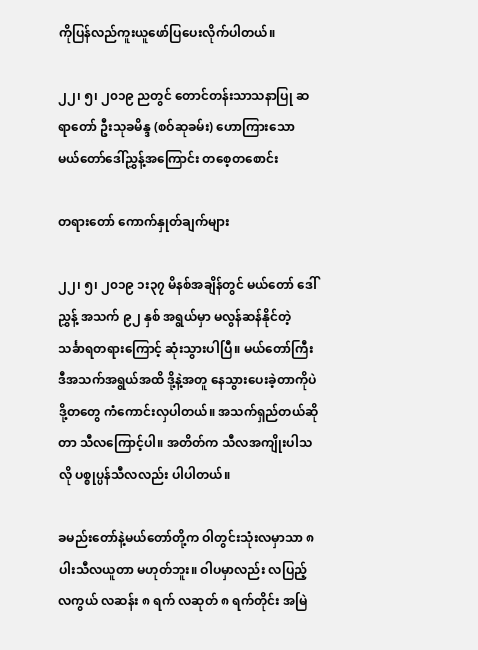ကိုပြန်လည်ကူးယူဖော်ပြပေးလိုက်ပါတယ်။

၂၂၊ ၅၊ ၂၀၁၉ ညတွင် တောင်တန်းသာသနာပြု ဆရာတော် ဦးသုခမိန္ဒ (စဝ်ဆုခမ်း) ဟောကြားသော
မယ်တော်ဒေါ်ညွှန့်အကြောင်း တစေ့တစောင်း

တရားတော် ကောက်နှုတ်ချက်များ

၂၂၊ ၅၊ ၂၀၁၉ ၁း၃၇ မိနစ်အချိန်တွင် မယ်တော် ဒေါ်ညွှန့် အသက် ၉၂ နှစ် အရွယ်မှာ မလွန်ဆန်နိုင်တဲ့ သင်္ခာရတရားကြောင့် ဆုံးသွားပါပြီ။ မယ်တော်ကြီး ဒီအသက်အရွယ်အထိ ဒို့နဲ့အတူ နေသွားပေးခဲ့တာကိုပဲ ဒို့တတွေ ကံကောင်းလှပါတယ်။ အသက်ရှည်တယ်ဆိုတာ သီလကြောင့်ပါ။ အတိတ်က သီလအကျိုးပါသလို ပစ္စုပ္ပန်သီလလည်း ပါပါတယ်။

ခမည်းတော်နဲ့မယ်တော်တို့က ဝါတွင်းသုံးလမှာသာ ၈ ပါးသီလယူတာ မဟုတ်ဘူး။ ဝါပမှာလည်း လပြည့် လကွယ် လဆန်း ၈ ရက် လဆုတ် ၈ ရက်တိုင်း အမြဲ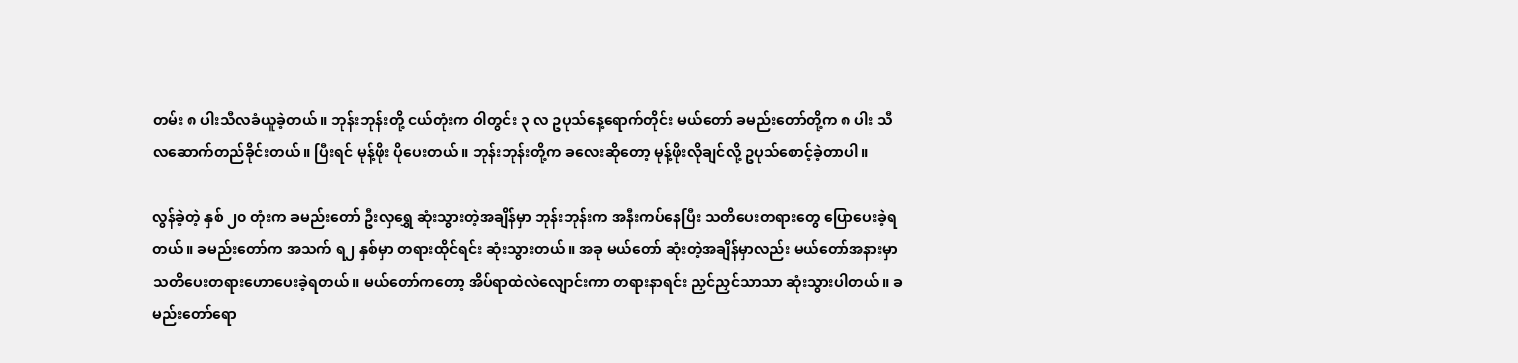တမ်း ၈ ပါးသီလခံယူခဲ့တယ်။ ဘုန်းဘုန်းတို့ ငယ်တုံးက ဝါတွင်း ၃ လ ဥပုသ်နေ့ရောက်တိုင်း မယ်တော် ခမည်းတော်တို့က ၈ ပါး သီလဆောက်တည်ခိုင်းတယ်။ ပြီးရင် မုန့်ဖိုး ပိုပေးတယ်။ ဘုန်းဘုန်းတို့က ခလေးဆိုတော့ မုန့်ဖိုးလိုချင်လို့ ဥပုသ်စောင့်ခဲ့တာပါ။

လွန်ခဲ့တဲ့ နှစ် ၂၀ တုံးက ခမည်းတော် ဦးလှရွှေ ဆုံးသွားတဲ့အချိန်မှာ ဘုန်းဘုန်းက အနီးကပ်နေပြီး သတိပေးတရားတွေ ပြောပေးခဲ့ရတယ်။ ခမည်းတော်က အသက် ရ၂ နှစ်မှာ တရားထိုင်ရင်း ဆုံးသွားတယ်။ အခု မယ်တော် ဆုံးတဲ့အချိန်မှာလည်း မယ်တော်အနားမှာ သတိပေးတရားဟောပေးခဲ့ရတယ်။ မယ်တော်ကတော့ အိပ်ရာထဲလဲလျောင်းကာ တရားနာရင်း ညှင်ညှင်သာသာ ဆုံးသွားပါတယ်။ ခမည်းတော်ရော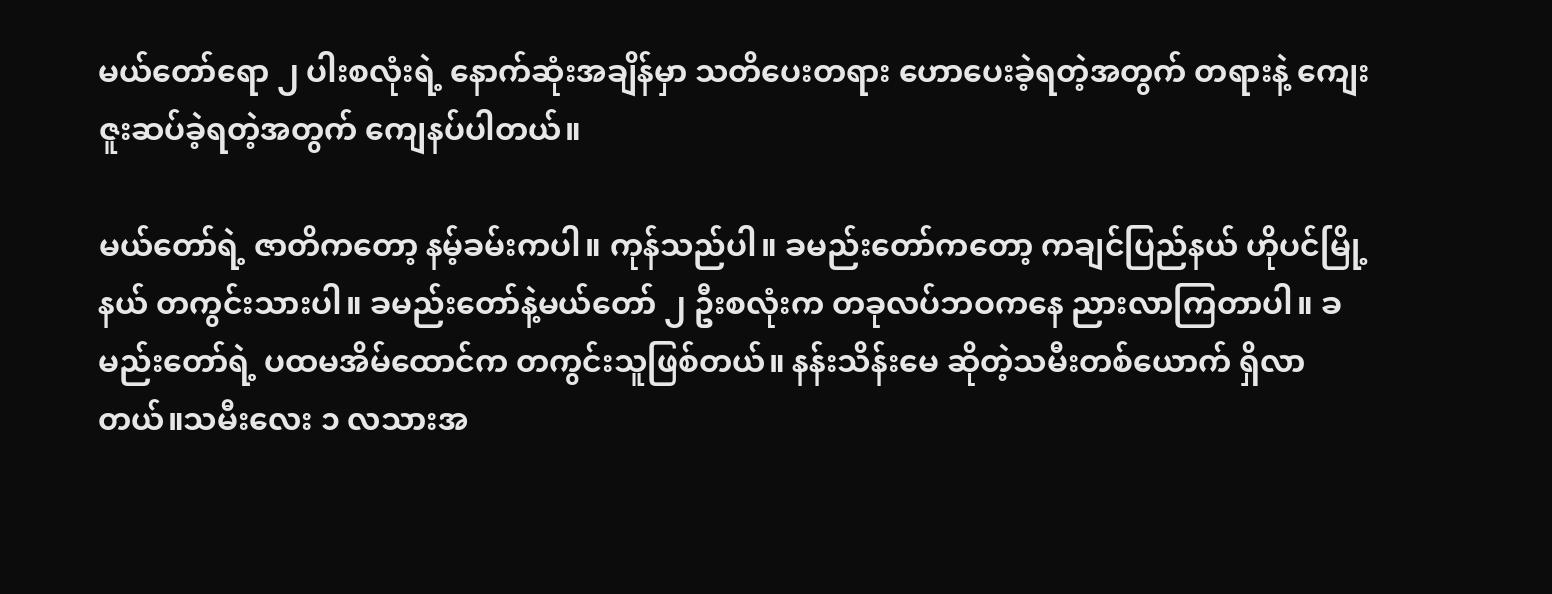မယ်တော်ရော ၂ ပါးစလုံးရဲ့ နောက်ဆုံးအချိန်မှာ သတိပေးတရား ဟောပေးခဲ့ရတဲ့အတွက် တရားနဲ့ ကျေးဇူးဆပ်ခဲ့ရတဲ့အတွက် ကျေနပ်ပါတယ်။

မယ်တော်ရဲ့ ဇာတိကတော့ နမ့်ခမ်းကပါ။ ကုန်သည်ပါ။ ခမည်းတော်ကတော့ ကချင်ပြည်နယ် ဟိုပင်မြို့နယ် တကွင်းသားပါ။ ခမည်းတော်နဲ့မယ်တော် ၂ ဦးစလုံးက တခုလပ်ဘဝကနေ ညားလာကြတာပါ။ ခမည်းတော်ရဲ့ ပထမအိမ်ထောင်က တကွင်းသူဖြစ်တယ်။ နန်းသိန်းမေ ဆိုတဲ့သမီးတစ်ယောက် ရှိလာတယ်။သမီးလေး ၁ လသားအ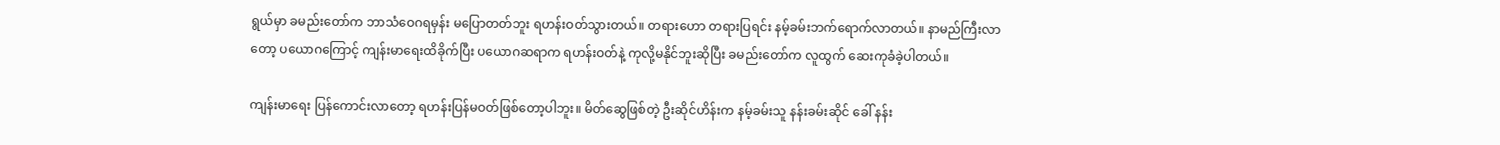ရွယ်မှာ ခမည်းတော်က ဘာသံဝေဂရမှန်း မပြောတတ်ဘူး ရဟန်းဝတ်သွားတယ်။ တရားဟော တရားပြရင်း နမ့်ခမ်းဘက်ရောက်လာတယ်။ နာမည်ကြီးလာတော့ ပယောဂကြောင့် ကျန်းမာရေးထိခိုက်ပြီး ပယောဂဆရာက ရဟန်းဝတ်နဲ့ ကုလို့မနိုင်ဘူးဆိုပြီး ခမည်းတော်က လူထွက် ဆေးကုခံခဲ့ပါတယ်။

ကျန်းမာရေး ပြန်ကောင်းလာတော့ ရဟန်းပြန်မဝတ်ဖြစ်တော့ပါဘူး။ မိတ်ဆွေဖြစ်တဲ့ ဦးဆိုင်ဟိန်းက နမ့်ခမ်းသူ နန်းခမ်းဆိုင် ခေါ် နန်း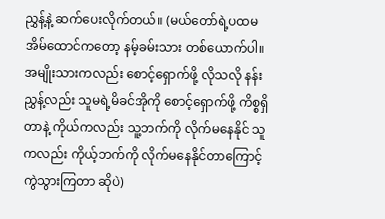ညွှန့်နဲ့ ဆက်ပေးလိုက်တယ်။ (မယ်တော်ရဲ့ပထမအိမ်ထောင်ကတော့ နမ့်ခမ်းသား တစ်ယောက်ပါ။ အမျိုးသားကလည်း စောင့်ရှောက်ဖို့ လိုသလို နန်းညွှန့်လည်း သူမရဲ့မိခင်အိုကို စောင့်ရှောက်ဖို့ ကိစ္စရှိတာနဲ့ ကိုယ်ကလည်း သူ့ဘက်ကို လိုက်မနေနိုင် သူကလည်း ကိုယ့်ဘက်ကို လိုက်မနေနိုင်တာကြောင့် ကွဲသွားကြတာ ဆိုပဲ)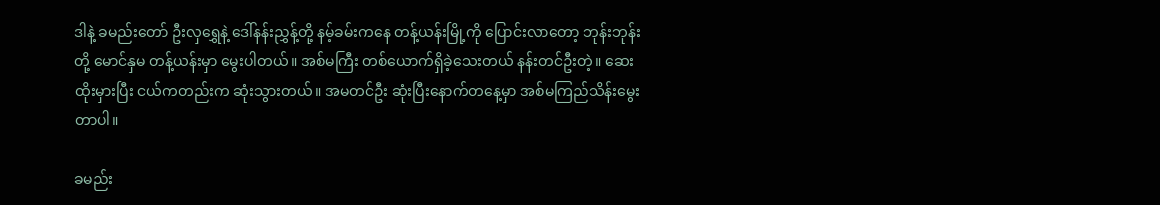ဒါနဲ့ ခမည်းတော် ဦးလှရွှေနဲ့ ဒေါ်နန်းညွှန့်တို့ နမ့်ခမ်းကနေ တန့်ယန်းမြို့ကို ပြောင်းလာတော့ ဘုန်းဘုန်းတို့ မောင်နှမ တန့်ယန်းမှာ မွေးပါတယ်။ အစ်မကြီး တစ်ယောက်ရှိခဲ့သေးတယ် နန်းတင်ဦးတဲ့။ ဆေးထိုးမှားပြီး ငယ်ကတည်းက ဆုံးသွားတယ်။ အမတင်ဦး ဆုံးပြီးနောက်တနေ့မှာ အစ်မကြည်သိန်းမွေးတာပါ။

ခမည်း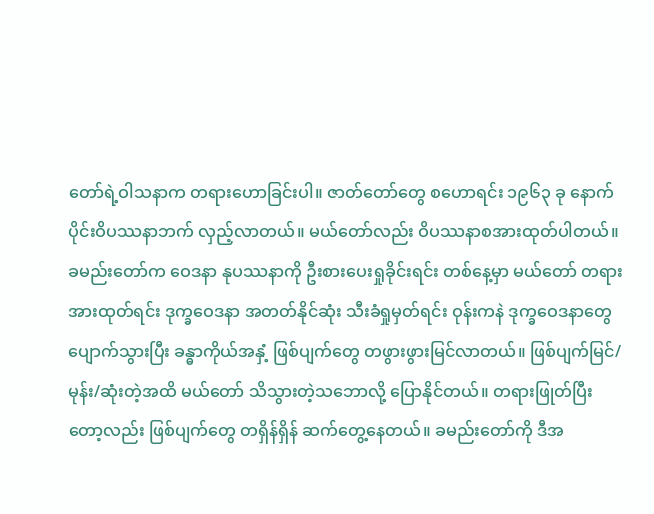တော်ရဲ့ဝါသနာက တရားဟောခြင်းပါ။ ဇာတ်တော်တွေ စဟောရင်း ၁၉၆၃ ခု နောက်ပိုင်းဝိပဿနာဘက် လှည့်လာတယ်။ မယ်တော်လည်း ဝိပဿနာစအားထုတ်ပါတယ်။ ခမည်းတော်က ဝေဒနာ နုပဿနာကို ဦးစားပေးရှုခိုင်းရင်း တစ်နေ့မှာ မယ်တော် တရားအားထုတ်ရင်း ဒုက္ခဝေဒနာ အတတ်နိုင်ဆုံး သီးခံရှုမှတ်ရင်း ဝုန်းကနဲ ဒုက္ခဝေဒနာတွေ ပျောက်သွားပြီး ခန္ဓာကိုယ်အနှံ့ ဖြစ်ပျက်တွေ တဖွားဖွားမြင်လာတယ်။ ဖြစ်ပျက်မြင်/မုန်း/ဆုံးတဲ့အထိ မယ်တော် သိသွားတဲ့သဘောလို့ ပြောနိုင်တယ်။ တရားဖြုတ်ပြီးတော့လည်း ဖြစ်ပျက်တွေ တရှိန်ရှိန် ဆက်တွေ့နေတယ်။ ခမည်းတော်ကို ဒီအ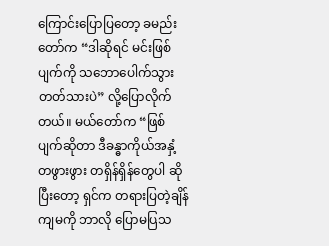ကြောင်းပြောပြတော့ ခမည်းတော်က “ဒါဆိုရင် မင်းဖြစ်ပျက်ကို သဘောပေါက်သွားတတ်သားပဲ” လို့ပြောလိုက်တယ်။ မယ်တော်က “ဖြစ်ပျက်ဆိုတာ ဒီခန္ဓာကိုယ်အနှံ့ တဖွားဖွား တရှိန်ရှိန်တွေပါ ဆိုပြီးတော့ ရှင်က တရားပြတဲ့ချိန် ကျမကို ဘာလို ပြောမပြသ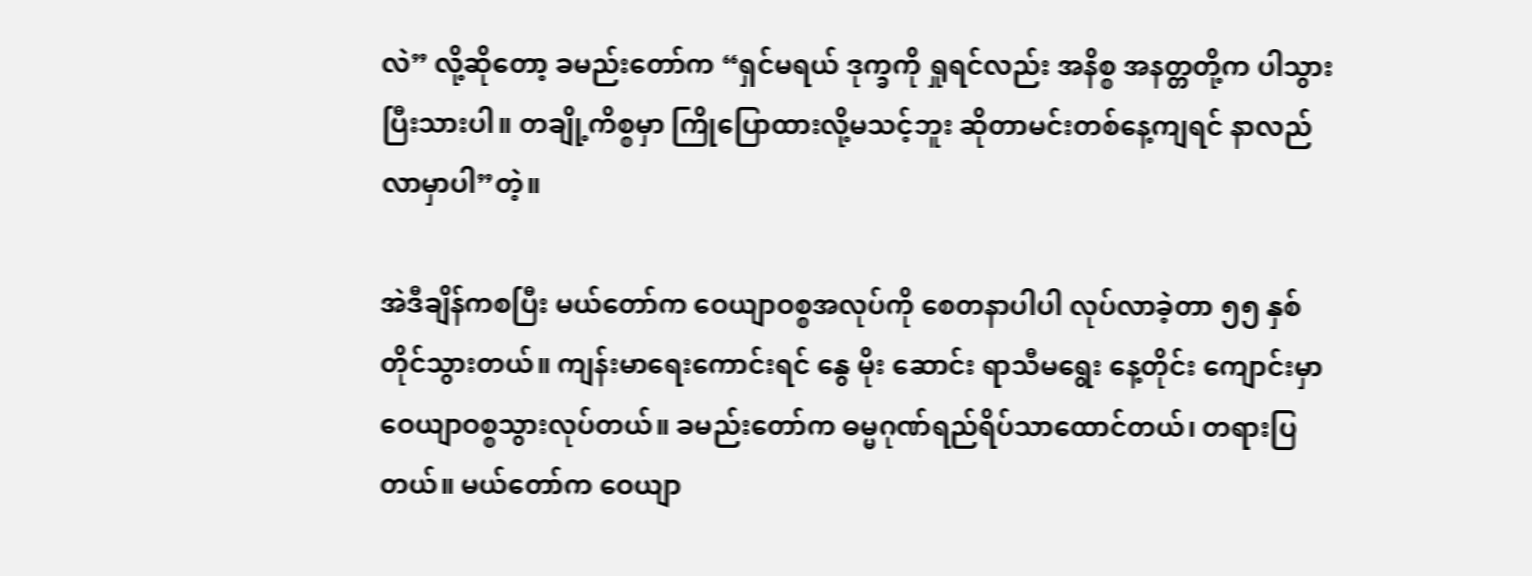လဲ” လို့ဆိုတော့ ခမည်းတော်က “ရှင်မရယ် ဒုက္ခကို ရှုရင်လည်း အနိစ္စ အနတ္တတို့က ပါသွားပြီးသားပါ။ တချို့ကိစ္စမှာ ကြိုပြောထားလို့မသင့်ဘူး ဆိုတာမင်းတစ်နေ့ကျရင် နာလည်လာမှာပါ”တဲ့။

အဲဒီချိန်ကစပြီး မယ်တော်က ဝေယျာဝစ္စအလုပ်ကို စေတနာပါပါ လုပ်လာခဲ့တာ ၅၅ နှစ်တိုင်သွားတယ်။ ကျန်းမာရေးကောင်းရင် နွေ မိုး ဆောင်း ရာသီမရွေး နေ့တိုင်း ကျောင်းမှာ ဝေယျာဝစ္စသွားလုပ်တယ်။ ခမည်းတော်က ဓမ္မဂုဏ်ရည်ရိပ်သာထောင်တယ်၊ တရားပြတယ်။ မယ်တော်က ဝေယျာ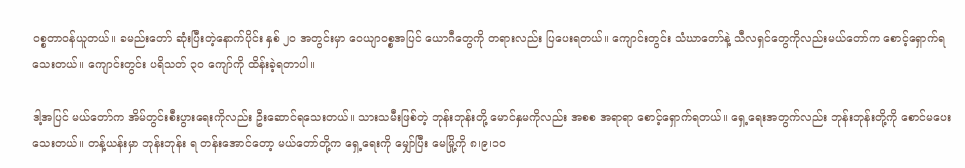ဝစ္စတာဝန်ယူတယ်။ ခမည်းတော် ဆုံးပြီးတဲ့နောက်ပိုင်း နှစ် ၂၀ အတွင်းမှာ ဝေယျာဝစ္စအပြင် ယောဂီတွေကို တရားလည်း ပြပေးရတယ်။ ကျောင်းတွင်း သံဃာတော်နဲ့ သီလရှင်တွေကိုလည်းမယ်တော်က စောင့်ရှောက်ရသေးတယ်။ ကျောင်းတွင်း ပရိသတ် ၃၀ ကျော်ကို ထိန်းခဲ့ရတာပါ။

ဒါ့အပြင် မယ်တော်က အိမ်တွင်းစီးပွားရေးကိုလည်း ဦးဆောင်ရသေးတယ်။ သားသမီးဖြစ်တဲ့ ဘုန်းဘုန်းတို့ မောင်နှမကိုလည်း အစစ အရာရာ စောင့်ရှောက်ရတယ်။ ရှေ့ရေးအတွက်လည်း ဘုန်းဘုန်းတို့ကို စောင်မပေးသေးတယ်။ တန့်ယန်းမှာ ဘုန်းဘုန်း ရ တန်းအောင်တော့ မယ်တော်တို့က ရှေ့ရေးကို မျှော်ပြီး မေမြို့ကို ၈၊၉၊၁၀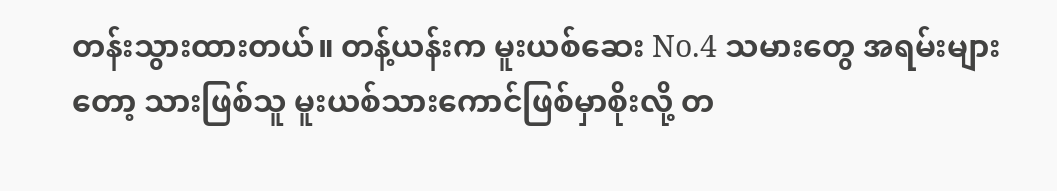တန်းသွားထားတယ်။ တန့်ယန်းက မူးယစ်ဆေး No.4 သမားတွေ အရမ်းများတော့ သားဖြစ်သူ မူးယစ်သားကောင်ဖြစ်မှာစိုးလို့ တ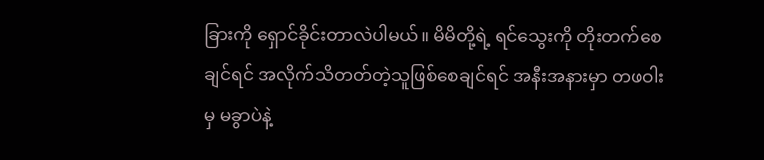ခြားကို ရှောင်ခိုင်းတာလဲပါမယ်။ မိမိတို့ရဲ့ ရင်သွေးကို တိုးတက်စေချင်ရင် အလိုက်သိတတ်တဲ့သူဖြစ်စေချင်ရင် အနီးအနားမှာ တဖဝါးမှ မခွာပဲနဲ့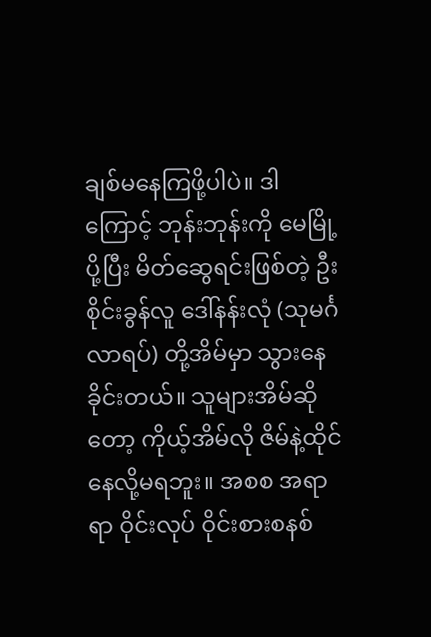ချစ်မနေကြဖို့ပါပဲ။ ဒါကြောင့် ဘုန်းဘုန်းကို မေမြို့ပို့ပြီး မိတ်ဆွေရင်းဖြစ်တဲ့ ဦးစိုင်းခွန်လူ ဒေါ်နန်းလုံ (သုမင်္ဂလာရပ်) တို့အိမ်မှာ သွားနေခိုင်းတယ်။ သူများအိမ်ဆိုတော့ ကိုယ့်အိမ်လို ဇိမ်နဲ့ထိုင်နေလို့မရဘူး။ အစစ အရာရာ ဝိုင်းလုပ် ဝိုင်းစားစနစ်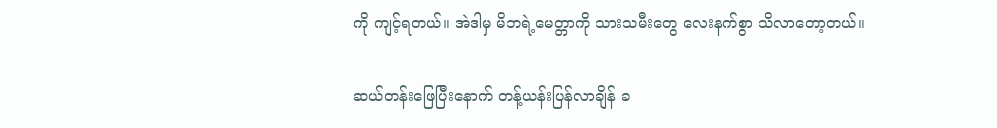ကို ကျင့်ရတယ်။ အဲဒါမှ မိဘရဲ့မေတ္တာကို သားသမီးတွေ လေးနက်စွာ သိလာတော့တယ်။

ဆယ်တန်းဖြေပြီးနောက် တန့်ယန်းပြန်လာချိန် ခ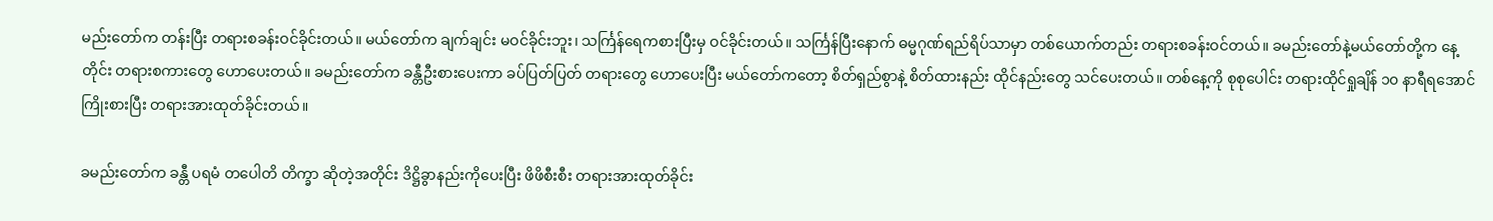မည်းတော်က တန်းပြီး တရားစခန်းဝင်ခိုင်းတယ်။ မယ်တော်က ချက်ချင်း မဝင်ခိုင်းဘူး၊ သင်္ကြန်ရေကစားပြီးမှ ဝင်ခိုင်းတယ်။ သင်္ကြန်ပြီးနောက် ဓမ္မဂုဏ်ရည်ရိပ်သာမှာ တစ်ယောက်တည်း တရားစခန်းဝင်တယ်။ ခမည်းတော်နဲ့မယ်တော်တို့က နေ့တိုင်း တရားစကားတွေ ဟောပေးတယ်။ ခမည်းတော်က ခန္တီဦးစားပေးကာ ခပ်ပြတ်ပြတ် တရားတွေ ဟောပေးပြီး မယ်တော်ကတော့ စိတ်ရှည်စွာနဲ့ စိတ်ထားနည်း ထိုင်နည်းတွေ သင်ပေးတယ်။ တစ်နေ့ကို စုစုပေါင်း တရားထိုင်ရှုချိန် ၁၀ နာရီရအောင်ကြိုးစားပြီး တရားအားထုတ်ခိုင်းတယ်။

ခမည်းတော်က ခန္တီ ပရမံ တပေါတိ တိက္ခာ ဆိုတဲ့အတိုင်း ဒိဋ္ဌိခွာနည်းကိုပေးပြီး ဖိဖိစီးစီး တရားအားထုတ်ခိုင်း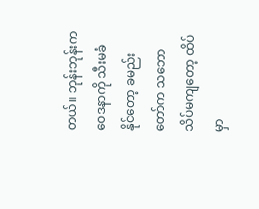တယ်။ ဘုန်းဘုန်းက ဝေဒနာကို သီးမခံနိုင်တော့ ခမည်းတော်က သဘောသိပ်မကျတော့ ထိပ်မှာ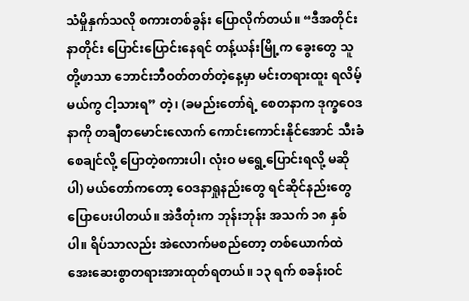သံမှိုနှက်သလို စကားတစ်ခွန်း ပြောလိုက်တယ်။ “ဒီအတိုင်း နာတိုင်း ပြောင်းပြောင်းနေရင် တန့်ယန်းမြို့က ခွေးတွေ သူတို့ဖာသာ ဘောင်းဘီဝတ်တတ်တဲ့နေ့မှာ မင်းတရားထူး ရလိမ့်မယ်ကွ ငါ့သားရ” တဲ့၊ (ခမည်းတော်ရဲ့ စေတနာက ဒုက္ခဝေဒနာကို တချီတမောင်းလောက် ကောင်းကောင်းနိုင်အောင် သီးခံစေချင်လို့ ပြောတဲ့စကားပါ၊ လုံးဝ မရွေ့ပြောင်းရလို့ မဆိုပါ) မယ်တော်ကတော့ ဝေဒနာရှုနည်းတွေ ရင်ဆိုင်နည်းတွေ ပြောပေးပါတယ်။ အဲဒီတုံးက ဘုန်းဘုန်း အသက် ၁၈ နှစ်ပါ။ ရိပ်သာလည်း အဲလောက်မစည်တော့ တစ်ယောက်ထဲ အေးဆေးစွာတရားအားထုတ်ရတယ်။ ၁၃ ရက် စခန်းဝင်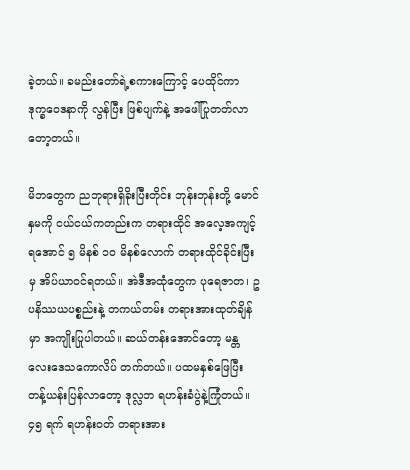ခဲ့တယ်။ ခမည်းတော်ရဲ့စကားကြောင့် ပေထိုင်ကာ ဒုက္ခဝေဒနာကို လွန်ပြီး ဖြစ်ပျက်နဲ့ အဖေါ်ပြုတတ်လာတော့တယ်။

မိဘတွေက ညဘုရားရှိခိုးပြီးတိုင်း ဘုန်းဘုန်းတို့ မောင်နှမကို ငယ်ငယ်ကတည်းက တရားထိုင် အလေ့အကျင့်ရအောင် ၅ မိနစ် ၁၀ မိနစ်လောက် တရားထိုင်ခိုင်းပြီးမှ အိပ်ယာဝင်ရတယ်။ အဲဒီအထုံတွေက ပုရေဇာတ၊ ဥပနိဿယပစ္စည်းနဲ့ တကယ်တမ်း တရားအားထုတ်ချိန်မှာ အကျိုးပြုပါတယ်။ ဆယ်တန်းအောင်တော့ မန္တလေးဒေသကောလိပ် တက်တယ်။ ပထမနှစ်ဖြေပြီး တန့်ယန်းပြန်လာတော့ ဒုလ္လဘ ရဟန်းခံပွဲနဲ့ကြုံတယ်။ ၄၅ ရက် ရဟန်းဝတ် တရားအား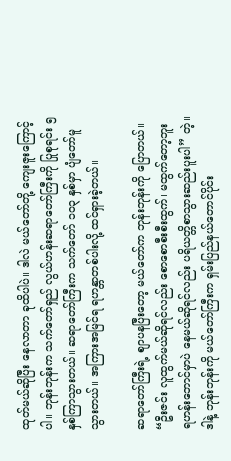ထုတ်မယ်ဆိုပြီး နေလာတာ ခုထိပါပဲ။ ဒါလဲ မယ်တော်တို့ ကျေးဇူးကြောင့်ပါ။ ဘုန်းဘုန်းက သက်တော်ရှည် လွယ်ဟန်းဆရာတော်ကြီးကို ပြုစုရင်း ၅ နှစ်ကြာသွားတယ်။ ဆရာတော်ကြီးက သက်တော် ၁၀၃ နှစ်မှာ ပျံတော်မူသွားတယ်။ အကြားအမြင်ရ ရဟန္တာတစ်ပါးလို့ ထင်ရှားခဲ့တယ်။

ဆရာတော်ကြီးရဲ့ စျာပနပြီးတော့ မယ်တော်က ဘုန်းဘုန်းကို ပြောတယ်။ “ဦးဇင်း လူထွက်မယ်ဆိုရင်လည်း စောစောစီးစီးထွက်၊ မထွက်တော့ဘူး ရဟန်းဘောင်မှာပဲ နေမယ်ဆိုရင်လည်း ပရိယတ္တိစာသွားဆည်းပူးပါ” တဲ့။ ဒါနဲ့ ဘုန်းဘုန်းကို မယ်တော်ကြီးက ရှမ်းပြည်နယ်တောင်ပိုင်း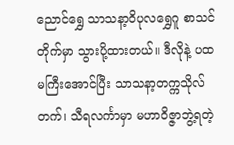ညောင်ရွှေ သာသနာ့ဝိပုလရွှေဂူ စာသင်တိုက်မှာ သွားပို့ထားတယ်။ ဒီလိုနဲ့ ပထမကြီးအောင်ပြီး သာသနာ့တက္ကသိုလ်တက်၊ သီရလင်္ကာမှာ မဟာဝိဇ္ဇာဘွဲ့ရတဲ့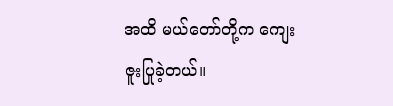အထိ မယ်တော်တို့က ကျေးဇူးပြုခဲ့တယ်။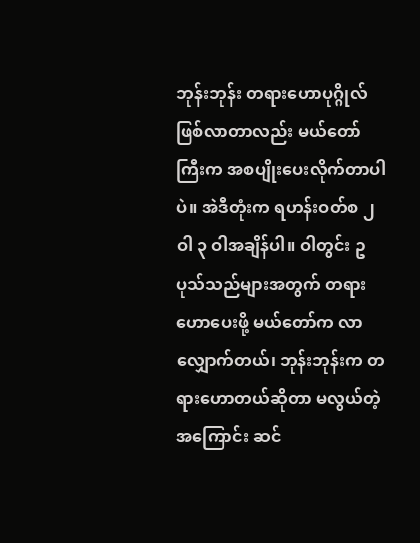ဘုန်းဘုန်း တရားဟောပုဂ္ဂိုလ်ဖြစ်လာတာလည်း မယ်တော်ကြီးက အစပျိုးပေးလိုက်တာပါပဲ။ အဲဒီတုံးက ရဟန်းဝတ်စ ၂ ဝါ ၃ ဝါအချိန်ပါ။ ဝါတွင်း ဥပုသ်သည်များအတွက် တရားဟောပေးဖို့ မယ်တော်က လာလျှောက်တယ်၊ ဘုန်းဘုန်းက တရားဟောတယ်ဆိုတာ မလွယ်တဲ့အကြောင်း ဆင်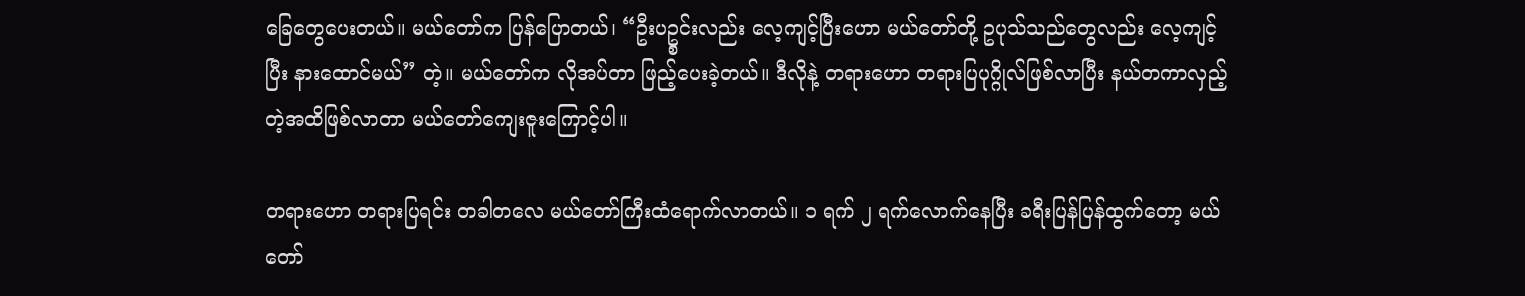ခြေတွေပေးတယ်။ မယ်တော်က ပြန်ပြောတယ်၊ “ဦးပဥ္စင်းလည်း လေ့ကျင့်ပြီးဟော မယ်တော်တို့ ဥပုသ်သည်တွေလည်း လေ့ကျင့်ပြီး နားထောင်မယ်” တဲ့။ မယ်တော်က လိုအပ်တာ ဖြည့်ပေးခဲ့တယ်။ ဒီလိုနဲ့ တရားဟော တရားပြပုဂ္ဂိုလ်ဖြစ်လာပြီး နယ်တကာလှည့်တဲ့အထိဖြစ်လာတာ မယ်တော်ကျေးဇူးကြောင့်ပါ။

တရားဟော တရားပြရင်း တခါတလေ မယ်တော်ကြီးထံရောက်လာတယ်။ ၁ ရက် ၂ ရက်လောက်နေပြီး ခရီးပြန်ပြန်ထွက်တော့ မယ်တော်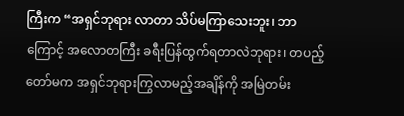ကြီးက “အရှင်ဘုရား လာတာ သိပ်မကြာသေးဘူး၊ ဘာကြောင့် အလောတကြီး ခရီးပြန်ထွက်ရတာလဲဘုရား၊ တပည့်တော်မက အရှင်ဘုရားကြွလာမည့်အချိန်ကို အမြဲတမ်း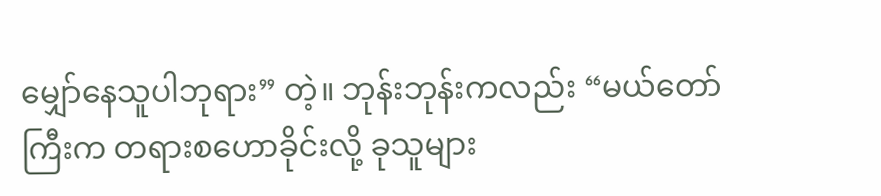မျှော်နေသူပါဘုရား” တဲ့။ ဘုန်းဘုန်းကလည်း “မယ်တော်ကြီးက တရားစဟောခိုင်းလို့ ခုသူများ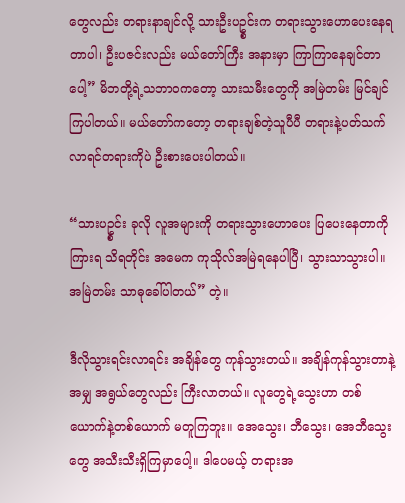တွေလည်း တရားနာချင်လို့ သားဦးပဥ္စင်းက တရားသွားဟောပေးနေရတာပါ၊ ဦးပဇင်းလည်း မယ်တော်ကြီး အနားမှာ ကြာကြာနေချင်တာပေါ့” မိဘတို့ရဲ့သဘာဝကတော့ သားသမီးတွေကို အမြဲတမ်း မြင်ချင်ကြပါတယ်။ မယ်တော်ကတော့ တရားချစ်တဲ့သူပီပီ တရားနဲ့ပတ်သက်လာရင်တရားကိုပဲ ဦးစားပေးပါတယ်။

“သားပဥ္စင်း ခုလို လူအများကို တရားသွားဟောပေး ပြပေးနေတာကို ကြားရ သိရတိုင်း အမေက ကုသိုလ်အမြဲရနေပါပြီ၊ သွားသာသွားပါ။ အမြဲတမ်း သာဓုခေါ်ပါတယ်” တဲ့။

ဒီလိုသွားရင်းလာရင်း အချိန်တွေ ကုန်သွားတယ်။ အချိန်ကုန်သွားတာနဲ့အမျှ အရွယ်တွေလည်း ကြီးလာတယ်။ လူတွေရဲ့သွေးဟာ တစ်ယောက်နဲ့တစ်ယောက် မတူကြဘူး။ အေသွေး၊ ဘီသွေး၊ အေဘီသွေးတွေ အသီးသီးရှိကြမှာပေါ့။ ဒါပေမယ့် တရားအ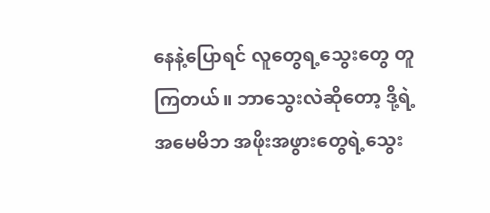နေနဲ့ပြောရင် လူတွေရ့သွေးတွေ တူကြတယ်။ ဘာသွေးလဲဆိုတော့ ဒို့ရဲ့အမေမိဘ အဖိုးအဖွားတွေရဲ့သွေး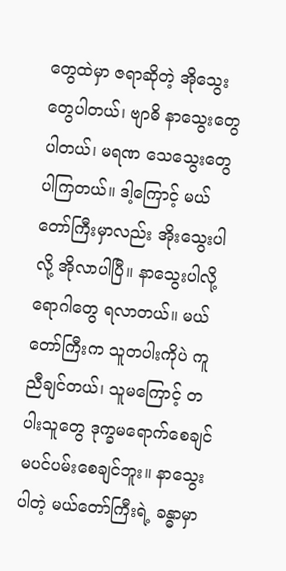တွေထဲမှာ ဇရာဆိုတဲ့ အိုသွေးတွေပါတယ်၊ ဗျာဓိ နာသွေးတွေပါတယ်၊ မရဏ သေသွေးတွေပါကြတယ်။ ဒါ့ကြောင့် မယ်တော်ကြီးမှာလည်း အိုးသွေးပါလို့ အိုလာပါပြီ။ နာသွေးပါလို့ ရောဂါတွေ ရလာတယ်။ မယ်တော်ကြီးက သူတပါးကိုပဲ ကူညီချင်တယ်၊ သူမကြောင့် တပါးသူတွေ ဒုက္ခမရောက်စေချင် မပင်ပမ်းစေချင်ဘူး။ နာသွေးပါတဲ့ မယ်တော်ကြီးရဲ့ ခန္ဓာမှာ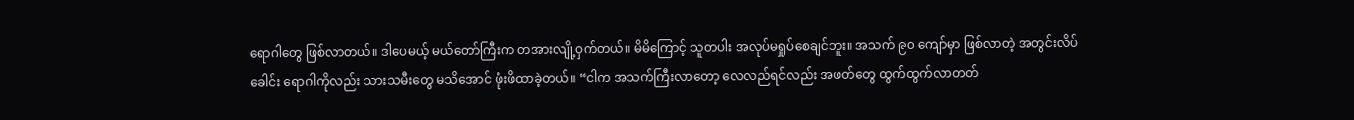ရောဂါတွေ ဖြစ်လာတယ်။ ဒါပေမယ့် မယ်တော်ကြီးက တအားလျို့ဝှက်တယ်။ မိမိကြောင့် သူတပါး အလုပ်မရှုပ်စေချင်ဘူး။ အသက် ၉၀ ကျော်မှာ ဖြစ်လာတဲ့ အတွင်းလိပ်ခေါင်း ရောဂါကိုလည်း သားသမီးတွေ မသိအောင် ဖုံးဖိထာခဲ့တယ်။ “ငါက အသက်ကြီးလာတော့ လေလည်ရင်လည်း အဖတ်တွေ ထွက်ထွက်လာတတ်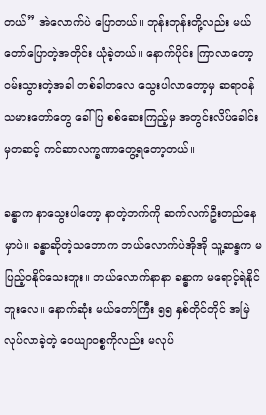တယ်” အဲလောက်ပဲ ပြောတယ်။ ဘုန်းဘုန်းတို့လည်း မယ်တော်ပြောတဲ့အတိုင်း ယုံခဲ့တယ်။ နောက်ပိုင်း ကြာလာတော့ ဝမ်းသွားတဲ့အခါ တစ်ခါတလေ သွေးပါလာတော့မှ ဆရာဝန် သမားတော်တွေ ခေါ်ပြ စစ်ဆေးကြည့်မှ အတွင်းလိပ်ခေါင်းမှတဆင့် ကင်ဆာလက္ခဏာတွေ့ရတော့တယ်။

ခန္ဓာက နာသွေးပါတော့ နာတဲ့ဘက်ကို ဆက်လက်ဦးတည်နေမှာပဲ။ ခန္ဓာဆိုတဲ့သဘောက ဘယ်လောက်ပဲအိုအို သူ့ဆန္ဒက မပြည့်ဝနိုင်သေးဘူး။ ဘယ်လောက်နာနာ ခန္ဓာက မရောင့်ရဲနိုင်ဘူးလေ။ နောက်ဆုံး မယ်တော်ကြီး ၅၅ နှစ်တိုင်တိုင် အမြဲလုပ်လာခဲ့တဲ့ ဝေယျာဝစ္စကိုလည်း မလုပ်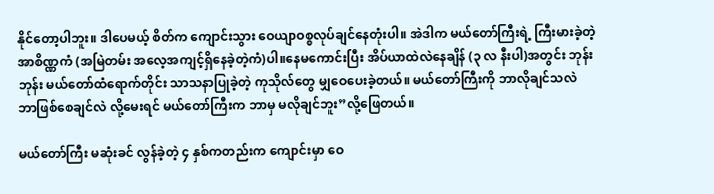နိုင်တော့ပါဘူး။ ဒါပေမယ့် စိတ်က ကျောင်းသွား ဝေယျာဝစ္စလုပ်ချင်နေတုံးပါ။ အဲဒါက မယ်တော်ကြီးရဲ့ ကြီးမားခဲ့တဲ့ အာစိဏ္ဏကံ (အမြဲတမ်း အလေ့အကျင့်ရှိနေခဲ့တဲ့ကံ)ပါ။နေမကောင်းပြီး အိပ်ယာထဲလဲနေချိန် (၃ လ နီးပါ)အတွင်း ဘုန်းဘုန်း မယ်တော်ထံရောက်တိုင်း သာသနာပြုခဲ့တဲ့ ကုသိုလ်တွေ မျှဝေပေးခဲ့တယ်။ မယ်တော်ကြီးကို ဘာလိုချင်သလဲ ဘာဖြစ်စေချင်လဲ လို့မေးရင် မယ်တော်ကြီးက ဘာမှ မလိုချင်ဘူး”လို့ဖြေတယ်။

မယ်တော်ကြီး မဆုံးခင် လွန်ခဲ့တဲ့ ၄ နှစ်ကတည်းက ကျောင်းမှာ ဝေ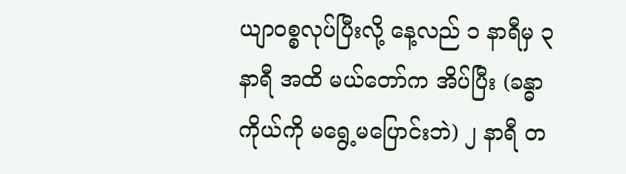ယျာဝစ္စလုပ်ပြီးလို့ နေ့လည် ၁ နာရီမှ ၃ နာရီ အထိ မယ်တော်က အိပ်ပြီး (ခန္ဓာကိုယ်ကို မရွေ့မပြောင်းဘဲ) ၂ နာရီ တ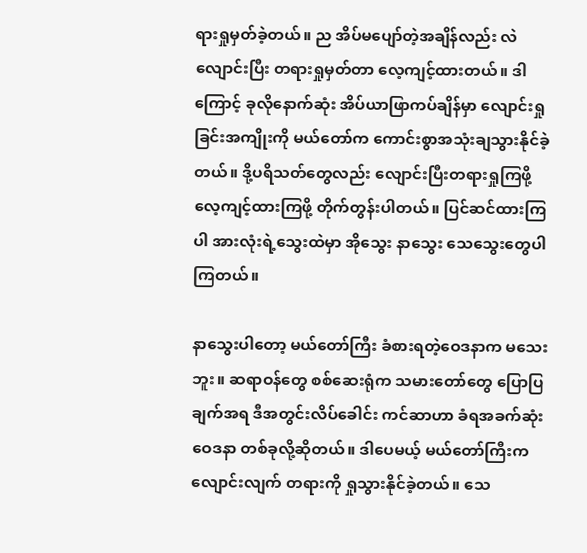ရားရှုမှတ်ခဲ့တယ်။ ည အိပ်မပျော်တဲ့အချိန်လည်း လဲလျောင်းပြီး တရားရှုမှတ်တာ လေ့ကျင့်ထားတယ်။ ဒါကြောင့် ခုလိုနောက်ဆုံး အိပ်ယာဖြာကပ်ချိန်မှာ လျောင်းရှုခြင်းအကျိုးကို မယ်တော်က ကောင်းစွာအသုံးချသွားနိုင်ခဲ့တယ်။ ဒို့ပရိသတ်တွေလည်း လျောင်းပြီးတရားရှုကြဖို့ လေ့ကျင့်ထားကြဖို့ တိုက်တွန်းပါတယ်။ ပြင်ဆင်ထားကြပါ အားလုံးရဲ့သွေးထဲမှာ အိုသွေး နာသွေး သေသွေးတွေပါကြတယ်။

နာသွေးပါတော့ မယ်တော်ကြီး ခံစားရတဲ့ဝေဒနာက မသေးဘူး။ ဆရာဝန်တွေ စစ်ဆေးရုံက သမားတော်တွေ ပြောပြချက်အရ ဒီအတွင်းလိပ်ခေါင်း ကင်ဆာဟာ ခံရအခက်ဆုံးဝေဒနာ တစ်ခုလို့ဆိုတယ်။ ဒါပေမယ့် မယ်တော်ကြီးက လျောင်းလျက် တရားကို ရှုသွားနိုင်ခဲ့တယ်။ သေ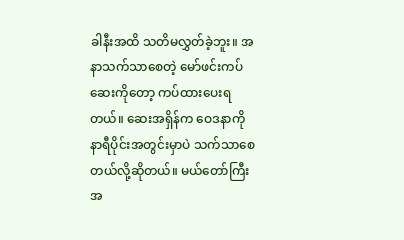ခါနီးအထိ သတိမလွှတ်ခဲ့ဘူး။ အနာသက်သာစေတဲ့ မော်ဖင်းကပ်ဆေးကိုတော့ ကပ်ထားပေးရတယ်။ ဆေးအရှိန်က ဝေဒနာကို နာရီပိုင်းအတွင်းမှာပဲ သက်သာစေတယ်လို့ဆိုတယ်။ မယ်တော်ကြီးအ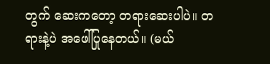တွက် ဆေးကတော့ တရားဆေးပါပဲ။ တရားနဲ့ပဲ အဖေါ်ပြုနေတယ်။ (မယ်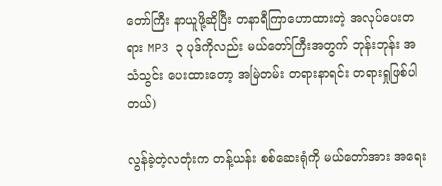တော်ကြီး နာယူဖို့ဆိုပြီး တနာရီကြာဟောထားတဲ့ အလုပ်ပေးတရား MP3 ၃ ပုဒ်ကိုလည်း မယ်တော်ကြီးအတွက် ဘုန်းဘုန်း အသံသွင်း ပေးထားတော့ အမြဲတမ်း တရားနာရင်း တရားရှုဖြစ်ပါတယ်)

လွန်ခဲ့တဲ့လတုံးက တန့်ယန်း စစ်ဆေးရုံကို မယ်တော်အား အရေး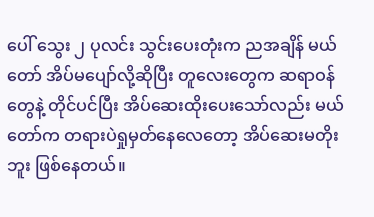ပေါ် သွေး ၂ ပုလင်း သွင်းပေးတုံးက ညအချိန် မယ်တော် အိပ်မပျော်လို့ဆိုပြီး တူလေးတွေက ဆရာဝန်တွေနဲ့ တိုင်ပင်ပြီး အိပ်ဆေးထိုးပေးသော်လည်း မယ်တော်က တရားပဲရှုမှတ်နေလေတော့ အိပ်ဆေးမတိုးဘူး ဖြစ်နေတယ်။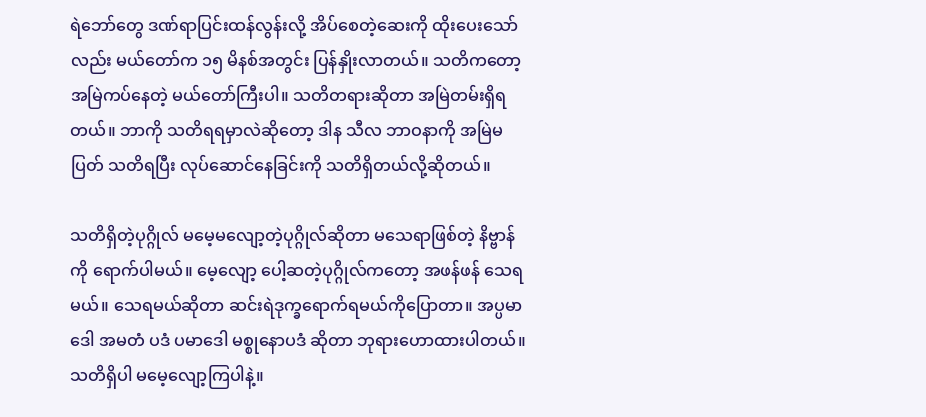ရဲဘော်တွေ ဒဏ်ရာပြင်းထန်လွန်းလို့ အိပ်စေတဲ့ဆေးကို ထိုးပေးသော်လည်း မယ်တော်က ၁၅ မိနစ်အတွင်း ပြန်နှိုးလာတယ်။ သတိကတော့ အမြဲကပ်နေတဲ့ မယ်တော်ကြီးပါ။ သတိတရားဆိုတာ အမြဲတမ်းရှိရတယ်။ ဘာကို သတိရရမှာလဲဆိုတော့ ဒါန သီလ ဘာဝနာကို အမြဲမပြတ် သတိရပြီး လုပ်ဆောင်နေခြင်းကို သတိရှိတယ်လို့ဆိုတယ်။

သတိရှိတဲ့ပုဂ္ဂိုလ် မမေ့မလျော့တဲ့ပုဂ္ဂိုလ်ဆိုတာ မသေရာဖြစ်တဲ့ နိဗ္ဗာန်ကို ရောက်ပါမယ်။ မေ့လျော့ ပေါ့ဆတဲ့ပုဂ္ဂိုလ်ကတော့ အဖန်ဖန် သေရမယ်။ သေရမယ်ဆိုတာ ဆင်းရဲဒုက္ခရောက်ရမယ်ကိုပြောတာ။ အပ္ပမာဒေါ အမတံ ပဒံ ပမာဒေါ မစ္စုနောပဒံ ဆိုတာ ဘုရားဟောထားပါတယ်။ သတိရှိပါ မမေ့လျော့ကြပါနဲ့။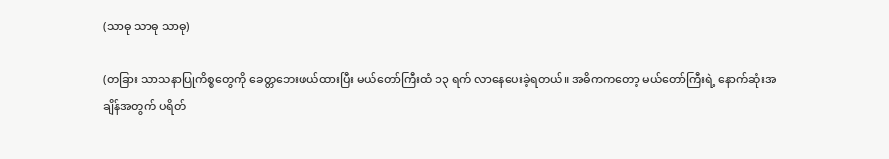(သာဓု သာဓု သာဓု)

(တခြား သာသနာပြုကိစ္စတွေကို ခေတ္တဘေးဖယ်ထားပြီး မယ်တော်ကြီးထံ ၁၃ ရက် လာနေပေးခဲ့ရတယ်။ အဓိကကတော့ မယ်တော်ကြီးရဲ့ နောက်ဆုံးအချိန်အတွက် ပရိတ်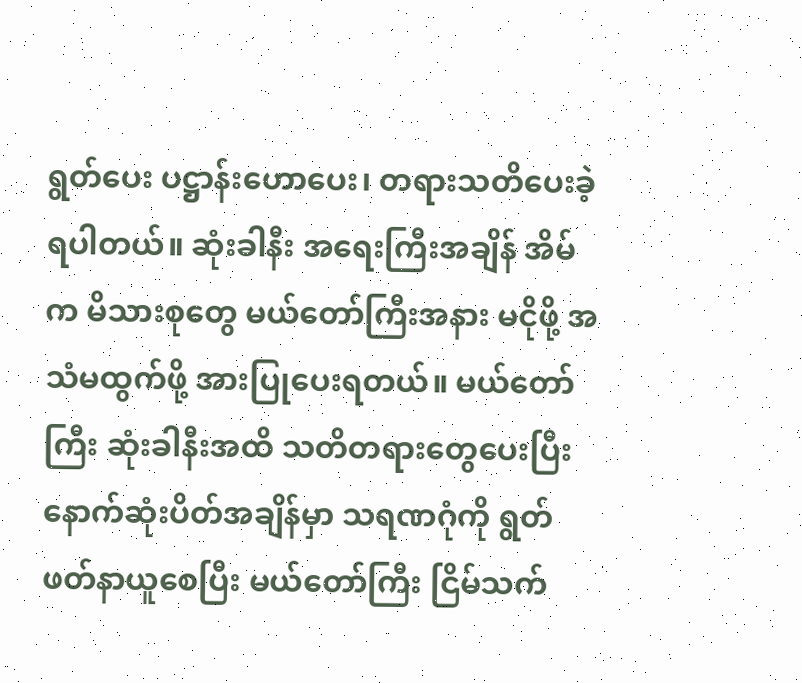ရွတ်ပေး ပဋ္ဌာန်းဟောပေး၊ တရားသတိပေးခဲ့ရပါတယ်။ ဆုံးခါနီး အရေးကြီးအချိန် အိမ်က မိသားစုတွေ မယ်တော်ကြီးအနား မငိုဖို့ အသံမထွက်ဖို့ အားပြုပေးရတယ်။ မယ်တော်ကြီး ဆုံးခါနီးအထိ သတိတရားတွေပေးပြီး နောက်ဆုံးပိတ်အချိန်မှာ သရဏဂုံကို ရွတ်ဖတ်နာယူစေပြီး မယ်တော်ကြီး ငြိမ်သက်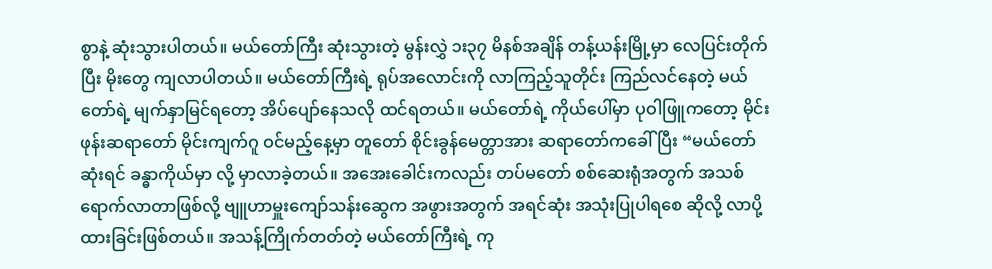စွာနဲ့ ဆုံးသွားပါတယ်။ မယ်တော်ကြီး ဆုံးသွားတဲ့ မွန်းလွှဲ ၁း၃၇ မိနစ်အချိန် တန့်ယန်းမြို့မှာ လေပြင်းတိုက်ပြီး မိုးတွေ ကျလာပါတယ်။ မယ်တော်ကြီးရဲ့ ရုပ်အလောင်းကို လာကြည့်သူတိုင်း ကြည်လင်နေတဲ့ မယ်တော်ရဲ့ မျက်နှာမြင်ရတော့ အိပ်ပျော်နေသလို ထင်ရတယ်။ မယ်တော်ရဲ့ ကိုယ်ပေါ်မှာ ပုဝါဖြူကတော့ မိုင်းဖုန်းဆရာတော် မိုင်းကျက်ဂူ ဝင်မည့်နေ့မှာ တူတော် စိုင်းခွန်မေတ္တာအား ဆရာတော်ကခေါ်ပြီး “မယ်တော်ဆုံးရင် ခန္ဓာကိုယ်မှာ လို့ မှာလာခဲ့တယ်။ အအေးခေါင်းကလည်း တပ်မတော် စစ်ဆေးရုံအတွက် အသစ်ရောက်လာတာဖြစ်လို့ ဗျူဟာမှူးကျော်သန်းဆွေက အဖွားအတွက် အရင်ဆုံး အသုံးပြုပါရစေ ဆိုလို့ လာပို့ထားခြင်းဖြစ်တယ်။ အသန့်ကြိုက်တတ်တဲ့ မယ်တော်ကြီးရဲ့ ကု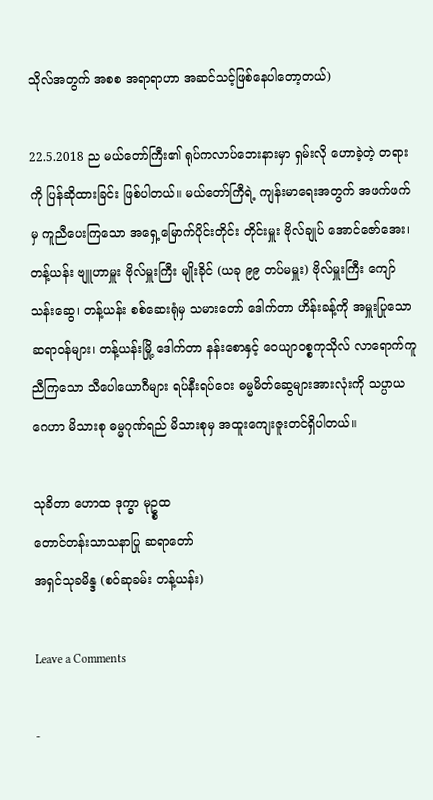သိုလ်အတွက် အစစ အရာရာဟာ အဆင်သင့်ဖြစ်နေပါတော့တယ်)

22.5.2018 ည မယ်တော်ကြီး၏ ရုပ်ကလာပ်ဘေးနားမှာ ရှမ်းလို ဟောခဲ့တဲ့ တရားကို ပြန်ဆိုထားခြင်း ဖြစ်ပါတယ်။ မယ်တော်ကြီရဲ့ ကျန်းမာရေးအတွက် အဖက်ဖက်မှ ကူညီပေးကြသော အရှေ့မြောက်ပိုင်းတိုင်း တိုင်းမှူး ဗိုလ်ချုပ် အောင်ဇော်အေး၊ တန့်ယန်း ဗျူဟာမှူး ဗိုလ်မှူးကြီး မျိုးခိုင် (ယခု ၉၉ တပ်မမှူး) ဗိုလ်မှူးကြီး ကျော်သန်းဆွေ၊ တန့်ယန်း စစ်ဆေးရုံမှ သမားတော် ဒေါက်တာ ဟိန်းခန့်ကို အမှူးပြုသော ဆရာဝန်များ၊ တန့်ယန်းမြို့ ဒေါက်တာ နန်းစောနှင့် ဝေယျာဝစ္စကုသိုလ် လာရောက်ကူညီကြသော သီပေါယောဂီများ ရပ်နီးရပ်ဝေး ဓမ္မမိတ်ဆွေများအားလုံးကို သပ္ပာယဂေဟာ မိသားစု ဓမ္မဂုဏ်ရည် မိသားစုမှ အထူးကျေးဇူးတင်ရှိပါတယ်။

သုခိတာ ဟောထ ဒုက္ခာ မုဥ္စထ
တောင်တန်းသာသနာပြု ဆရာတော်
အရှင်သုခမိန္ဒ (စဝ်ဆုခမ်း တန့်ယန်း)

Leave a Comments

-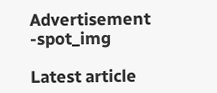Advertisement -spot_img

Latest article